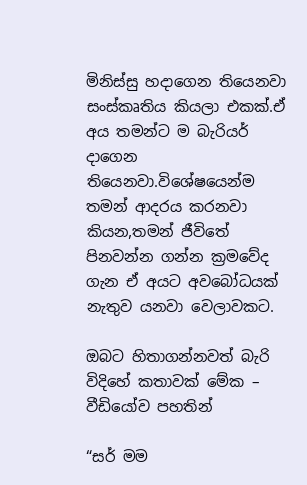මිනිස්සු හදාගෙන තියෙනවා සංස්කෘතිය කියලා එකක්.ඒ අය තමන්ට ම බැරියර් දාගෙන තියෙනවා.විශේෂයෙන්ම තමන් ආදරය කරනවා කියන,තමන් ජීවිතේ පිනවන්න ගන්න ක්‍රමවේද ගැන ඒ අයට අවබෝධයක් නැතුව යනවා වෙලාවකට.

ඔබට හිතාගන්නවත් බැරි විදිහේ කතාවක් මේක – වීඩියෝව පහතින්

“සර් මම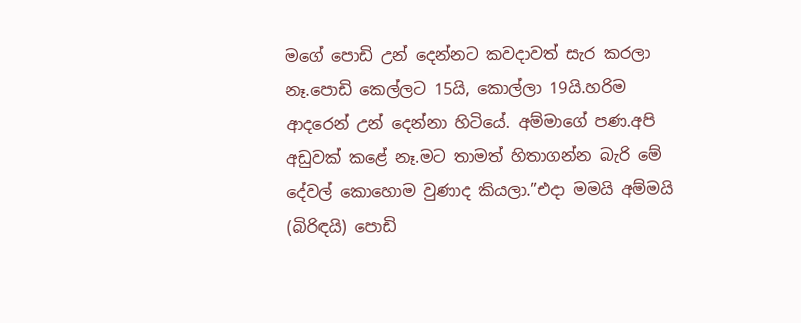මගේ පොඩි උන් දෙන්නට කවදාවත් සැර කරලා නෑ.පොඩි කෙල්ලට 15යි, කොල්ලා 19යි.හරිම ආදරෙන් උන් දෙන්නා හිටියේ. අම්මාගේ පණ.අපි අඩුවක් කළේ නෑ.මට තාමත් හිතාගන්න බැරි මේ දේවල් කොහොම වුණාද කියලා.”එදා මමයි අම්මයි (බිරිඳයි) පොඩි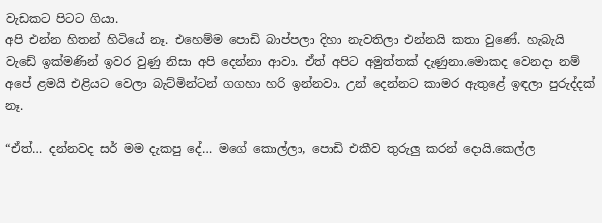වැඩකට පිටට ගියා.
අපි එන්න හිතන් හිටියේ නෑ. එහෙම්ම පොඩි බාප්පලා දිහා නැවතිලා එන්නයි කතා වුණේ. හැබැයි වැඩේ ඉක්මණින් ඉවර වුණු නිසා අපි දෙන්නා ආවා. ඒත් අපිට අමුත්තක් දැණුනා.මොකද වෙනදා නම් අපේ ළමයි එළියට වෙලා බැට්මින්ටන් ගගහා හරි ඉන්නවා. උන් දෙන්නට කාමර ඇතුළේ ඉඳලා පුරුද්දක් නෑ.

“ඒත්… දන්නවද සර් මම දැකපු දේ… මගේ කොල්ලා, පොඩි එකීව තුරුලු කරන් දොයි.කෙල්ල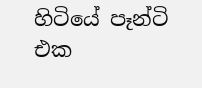හිටියේ පෑන්ටි එක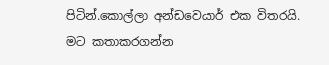පිටින්.කොල්ලා අන්ඩවෙයාර් එක විතරයි. මට කතාකරගන්න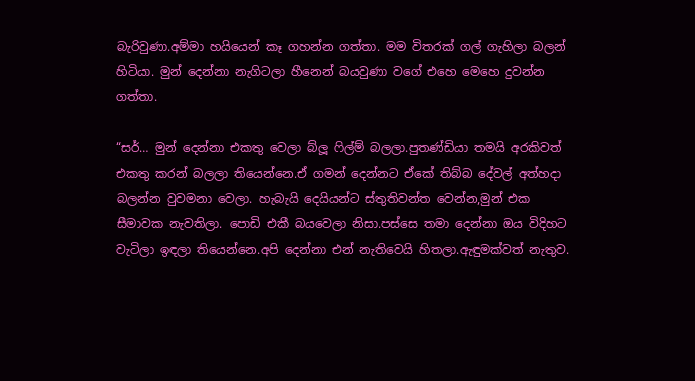බැරිවුණා.අම්මා හයියෙන් කෑ ගහන්න ගත්තා. මම විතරක් ගල් ගැහිලා බලන් හිටියා. මුන් දෙන්නා නැගිටලා හීනෙන් බයවුණා වගේ එහෙ මෙහෙ දුවන්න ගත්තා.

“සර්… මුන් දෙන්නා එකතු වෙලා බ්ලූ ෆිල්ම් බලලා.පුතණ්ඩියා තමයි අරකිවත් එකතු කරන් බලලා තියෙන්නෙ.ඒ ගමන් දෙන්නට ඒකේ තිබ්බ දේවල් අත්හදා බලන්න වුවමනා වෙලා. හැබැයි දෙයියන්ට ස්තුතිවන්ත වෙන්න,මුන් එක සීමාවක නැවතිලා. පොඩි එකී බයවෙලා නිසා.පස්සෙ තමා දෙන්නා ඔය විදිහට වැටිලා ඉඳලා තියෙන්නෙ.අපි දෙන්නා එන් නැතිවෙයි හිතලා.ඇඳුමක්වත් නැතුව.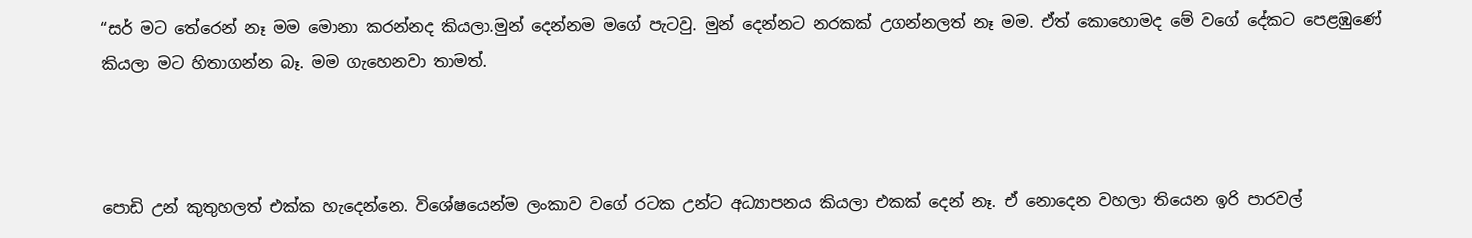“සර් මට තේරෙන් නෑ මම මොනා කරන්නද කියලා.මුන් දෙන්නම මගේ පැටවු. මුන් දෙන්නට නරකක් උගන්නලත් නෑ මම. ඒත් කොහොමද මේ වගේ දේකට පෙළඹුණේ කියලා මට හිතාගන්න බෑ. මම ගැහෙනවා තාමත්.



පොඩි උන් කුතුහලත් එක්ක හැදෙන්නෙ. විශේෂයෙන්ම ලංකාව වගේ රටක උන්ට අධ්‍යාපනය කියලා එකක් දෙන් නෑ. ඒ නොදෙන වහලා තියෙන ඉරි පාරවල්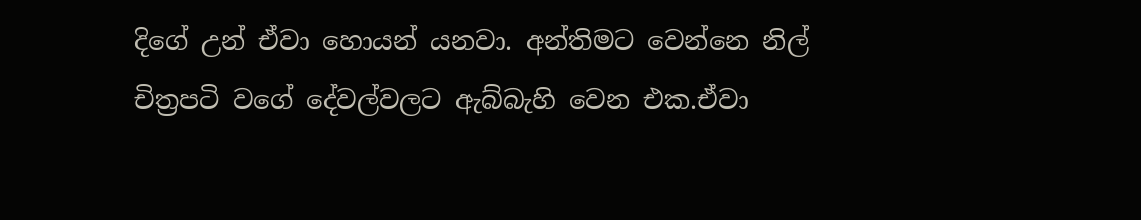දිගේ උන් ඒවා හොයන් යනවා. අන්තිමට වෙන්නෙ නිල් චිත්‍රපටි වගේ දේවල්වලට ඇබ්බැහි වෙන එක.ඒවා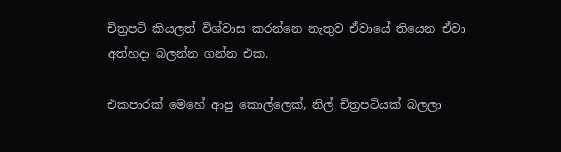චිත්‍රපටි කියලත් විශ්වාස කරන්නෙ නැතුව ඒවායේ තියෙන ඒවා අත්හදා බලන්න ගන්න එක.

එකපාරක් මෙහේ ආපු කොල්ලෙක්, නිල් චිත්‍රපටියක් බලලා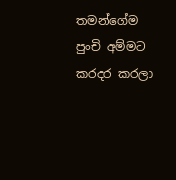තමන්ගේම පුංචි අම්මට කරදර කරලා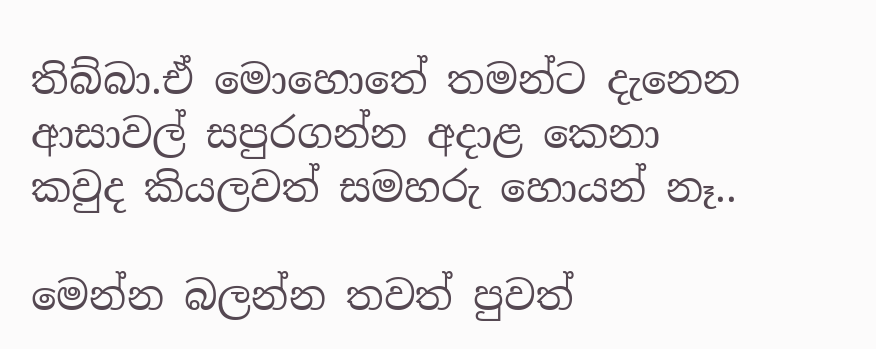තිබ්බා.ඒ මොහොතේ තමන්ට දැනෙන ආසාවල් සපුරගන්න අදාළ කෙනා කවුද කියලවත් සමහරු හොයන් නෑ..

මෙන්න බලන්න තවත් පුවත්